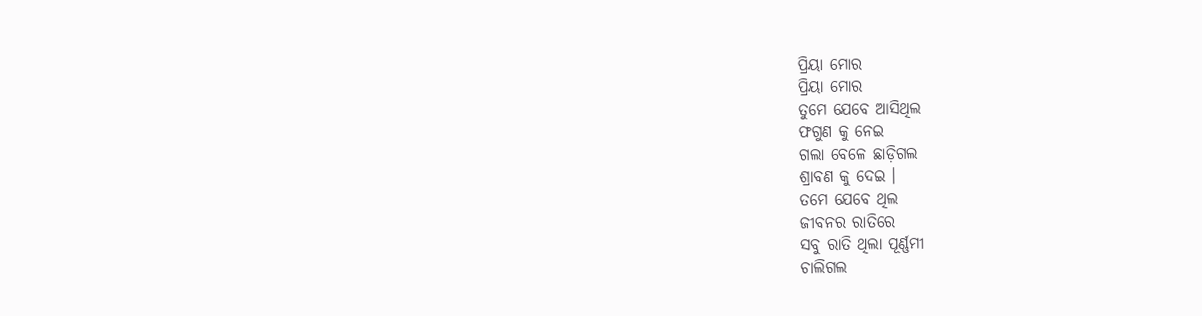ପ୍ରିୟା ମୋର
ପ୍ରିୟା ମୋର
ତୁମେ ଯେବେ ଆସିଥିଲ
ଫଗୁଣ କୁ ନେଇ
ଗଲା ବେଳେ ଛାଡ଼ିଗଲ
ଶ୍ରାବଣ କୁ ଦେଇ ।
ତମେ ଯେବେ ଥିଲ
ଜୀବନର ରାତିରେ
ସବୁ ରାତି ଥିଲା ପୂର୍ଣ୍ଣମୀ
ଚାଲିଗଲ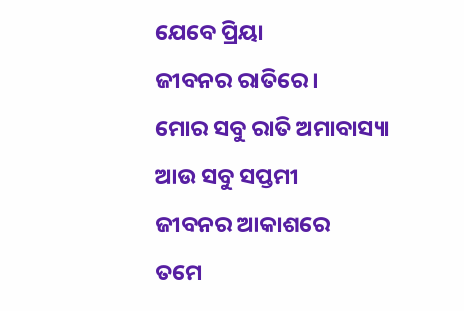ଯେବେ ପ୍ରିୟା
ଜୀବନର ରାତିରେ ।
ମୋର ସବୁ ରାତି ଅମାବାସ୍ୟା
ଆଉ ସବୁ ସପ୍ତମୀ
ଜୀବନର ଆକାଶରେ
ତମେ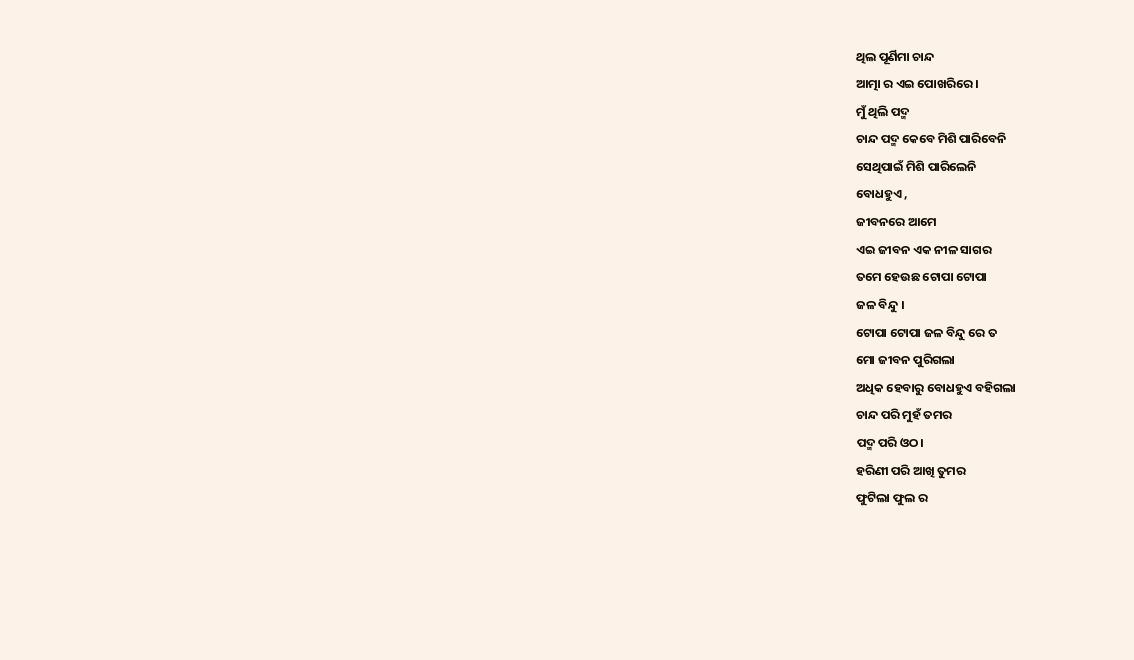ଥିଲ ପୂର୍ଣିମା ଚାନ୍ଦ
ଆତ୍ମା ର ଏଇ ପୋଖରିରେ ।
ମୁଁ ଥିଲି ପଦ୍ମ
ଚାନ୍ଦ ପଦ୍ମ କେବେ ମିଶି ପାରିବେନି
ସେଥିପାଇଁ ମିଶି ପାରିଲେନି
ବୋଧହୁଏ ,
ଜୀବନରେ ଆମେ
ଏଇ ଜୀବନ ଏକ ନୀଳ ସାଗର
ତମେ ହେଉଛ ଟୋପା ଟୋପା
ଜଳ ବିନ୍ଦୁ ।
ଟୋପା ଟୋପା ଜଳ ବିନ୍ଦୁ ରେ ତ
ମୋ ଜୀବନ ପୁରିଗଲା
ଅଧିକ ହେବାରୁ ବୋଧହୁଏ ବହିଗଲା
ଚାନ୍ଦ ପରି ମୁହଁ ତମର
ପଦ୍ମ ପରି ଓଠ।
ହରିଣୀ ପରି ଆଖି ତୁମର
ଫୁଟିଲା ଫୁଲ ର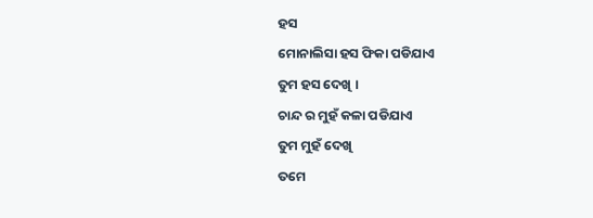ହସ
ମୋନାଲିସା ହସ ଫିକା ପଡିଯାଏ
ତୁମ ହସ ଦେଖି ।
ଚାନ୍ଦ ର ମୁହଁ କଳା ପଡିଯାଏ
ତୁମ ମୁହଁ ଦେଖି
ତମେ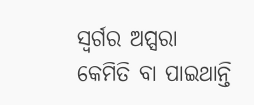ସ୍ଵର୍ଗର ଅପ୍ସରା
କେମିତି ବା ପାଇଥାନ୍ତି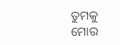ତୁମକୁ ମୋର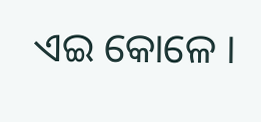ଏଇ କୋଳେ ।